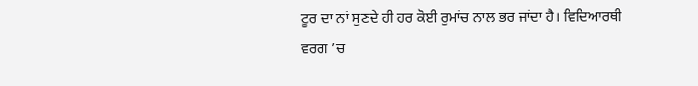ਟੂਰ ਦਾ ਨਾਂ ਸੁਣਦੇ ਹੀ ਹਰ ਕੋਈ ਰੁਮਾਂਚ ਨਾਲ ਭਰ ਜਾਂਦਾ ਹੈ। ਵਿਦਿਆਰਥੀ ਵਰਗ ’ਚ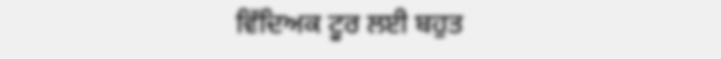ਵਿੱਦਿਅਕ ਟੂਰ ਲਈ ਬਹੁਤ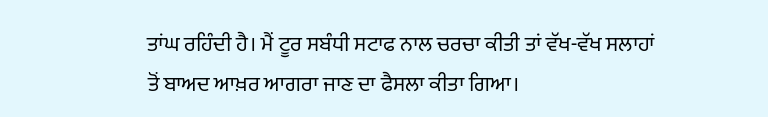ਤਾਂਘ ਰਹਿੰਦੀ ਹੈ। ਮੈਂ ਟੂਰ ਸਬੰਧੀ ਸਟਾਫ ਨਾਲ ਚਰਚਾ ਕੀਤੀ ਤਾਂ ਵੱਖ-ਵੱਖ ਸਲਾਹਾਂ ਤੋਂ ਬਾਅਦ ਆਖ਼ਰ ਆਗਰਾ ਜਾਣ ਦਾ ਫੈਸਲਾ ਕੀਤਾ ਗਿਆ।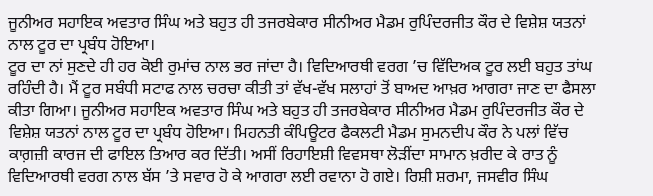ਜੂਨੀਅਰ ਸਹਾਇਕ ਅਵਤਾਰ ਸਿੰਘ ਅਤੇ ਬਹੁਤ ਹੀ ਤਜਰਬੇਕਾਰ ਸੀਨੀਅਰ ਮੈਡਮ ਰੁਪਿੰਦਰਜੀਤ ਕੌਰ ਦੇ ਵਿਸ਼ੇਸ਼ ਯਤਨਾਂ ਨਾਲ ਟੂਰ ਦਾ ਪ੍ਰਬੰਧ ਹੋਇਆ।
ਟੂਰ ਦਾ ਨਾਂ ਸੁਣਦੇ ਹੀ ਹਰ ਕੋਈ ਰੁਮਾਂਚ ਨਾਲ ਭਰ ਜਾਂਦਾ ਹੈ। ਵਿਦਿਆਰਥੀ ਵਰਗ ’ਚ ਵਿੱਦਿਅਕ ਟੂਰ ਲਈ ਬਹੁਤ ਤਾਂਘ ਰਹਿੰਦੀ ਹੈ। ਮੈਂ ਟੂਰ ਸਬੰਧੀ ਸਟਾਫ ਨਾਲ ਚਰਚਾ ਕੀਤੀ ਤਾਂ ਵੱਖ-ਵੱਖ ਸਲਾਹਾਂ ਤੋਂ ਬਾਅਦ ਆਖ਼ਰ ਆਗਰਾ ਜਾਣ ਦਾ ਫੈਸਲਾ ਕੀਤਾ ਗਿਆ। ਜੂਨੀਅਰ ਸਹਾਇਕ ਅਵਤਾਰ ਸਿੰਘ ਅਤੇ ਬਹੁਤ ਹੀ ਤਜਰਬੇਕਾਰ ਸੀਨੀਅਰ ਮੈਡਮ ਰੁਪਿੰਦਰਜੀਤ ਕੌਰ ਦੇ ਵਿਸ਼ੇਸ਼ ਯਤਨਾਂ ਨਾਲ ਟੂਰ ਦਾ ਪ੍ਰਬੰਧ ਹੋਇਆ। ਮਿਹਨਤੀ ਕੰਪਿਊਟਰ ਫੈਕਲਟੀ ਮੈਡਮ ਸੁਮਨਦੀਪ ਕੌਰ ਨੇ ਪਲਾਂ ਵਿੱਚ ਕਾਗ਼ਜ਼ੀ ਕਾਰਜ ਦੀ ਫਾਇਲ ਤਿਆਰ ਕਰ ਦਿੱਤੀ। ਅਸੀਂ ਰਿਹਾਇਸ਼ੀ ਵਿਵਸਥਾ ਲੋੜੀਂਦਾ ਸਾਮਾਨ ਖ਼ਰੀਦ ਕੇ ਰਾਤ ਨੂੰ ਵਿਦਿਆਰਥੀ ਵਰਗ ਨਾਲ ਬੱਸ ’ਤੇ ਸਵਾਰ ਹੋ ਕੇ ਆਗਰਾ ਲਈ ਰਵਾਨਾ ਹੋ ਗਏ। ਰਿਸ਼ੀ ਸ਼ਰਮਾ, ਜਸਵੀਰ ਸਿੰਘ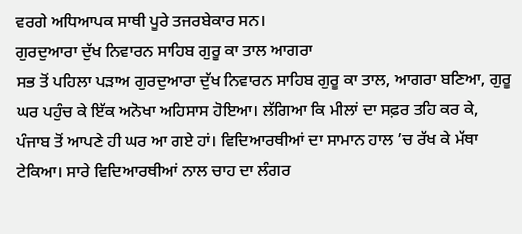ਵਰਗੇ ਅਧਿਆਪਕ ਸਾਥੀ ਪੂਰੇ ਤਜਰਬੇਕਾਰ ਸਨ।
ਗੁਰਦੁਆਰਾ ਦੁੱਖ ਨਿਵਾਰਨ ਸਾਹਿਬ ਗੁਰੂ ਕਾ ਤਾਲ ਆਗਰਾ
ਸਭ ਤੋਂ ਪਹਿਲਾ ਪੜਾਅ ਗੁਰਦੁਆਰਾ ਦੁੱਖ ਨਿਵਾਰਨ ਸਾਹਿਬ ਗੁਰੂ ਕਾ ਤਾਲ, ਆਗਰਾ ਬਣਿਆ, ਗੁਰੂ ਘਰ ਪਹੁੰਚ ਕੇ ਇੱਕ ਅਨੋਖਾ ਅਹਿਸਾਸ ਹੋਇਆ। ਲੱਗਿਆ ਕਿ ਮੀਲਾਂ ਦਾ ਸਫ਼ਰ ਤਹਿ ਕਰ ਕੇ, ਪੰਜਾਬ ਤੋਂ ਆਪਣੇ ਹੀ ਘਰ ਆ ਗਏ ਹਾਂ। ਵਿਦਿਆਰਥੀਆਂ ਦਾ ਸਾਮਾਨ ਹਾਲ ’ਚ ਰੱਖ ਕੇ ਮੱਥਾ ਟੇਕਿਆ। ਸਾਰੇ ਵਿਦਿਆਰਥੀਆਂ ਨਾਲ ਚਾਹ ਦਾ ਲੰਗਰ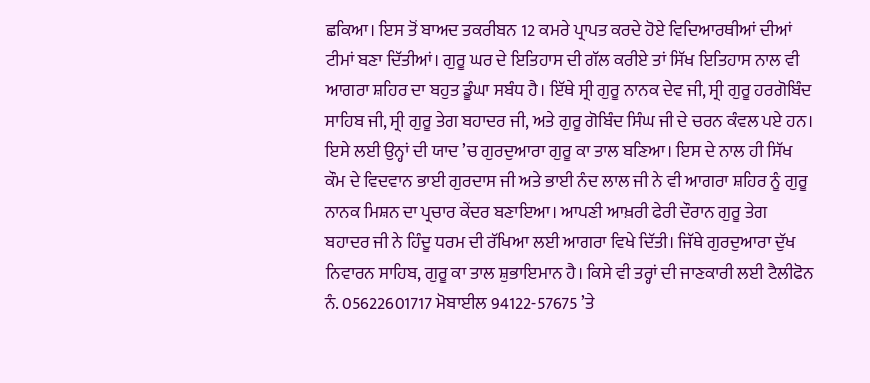ਛਕਿਆ। ਇਸ ਤੋਂ ਬਾਅਦ ਤਕਰੀਬਨ 12 ਕਮਰੇ ਪ੍ਰਾਪਤ ਕਰਦੇ ਹੋਏ ਵਿਦਿਆਰਥੀਆਂ ਦੀਆਂ ਟੀਮਾਂ ਬਣਾ ਦਿੱਤੀਆਂ। ਗੁਰੂ ਘਰ ਦੇ ਇਤਿਹਾਸ ਦੀ ਗੱਲ ਕਰੀਏ ਤਾਂ ਸਿੱਖ ਇਤਿਹਾਸ ਨਾਲ ਵੀ ਆਗਰਾ ਸ਼ਹਿਰ ਦਾ ਬਹੁਤ ਡੂੰਘਾ ਸਬੰਧ ਹੈ। ਇੱਥੇ ਸ੍ਰੀ ਗੁਰੂ ਨਾਨਕ ਦੇਵ ਜੀ, ਸ੍ਰੀ ਗੁਰੂ ਹਰਗੋਬਿੰਦ ਸਾਹਿਬ ਜੀ, ਸ੍ਰੀ ਗੁਰੂ ਤੇਗ ਬਹਾਦਰ ਜੀ, ਅਤੇ ਗੁਰੂ ਗੋਬਿੰਦ ਸਿੰਘ ਜੀ ਦੇ ਚਰਨ ਕੰਵਲ ਪਏ ਹਨ। ਇਸੇ ਲਈ ਉਨ੍ਹਾਂ ਦੀ ਯਾਦ ’ਚ ਗੁਰਦੁਆਰਾ ਗੁਰੂ ਕਾ ਤਾਲ ਬਣਿਆ। ਇਸ ਦੇ ਨਾਲ ਹੀ ਸਿੱਖ ਕੌਮ ਦੇ ਵਿਦਵਾਨ ਭਾਈ ਗੁਰਦਾਸ ਜੀ ਅਤੇ ਭਾਈ ਨੰਦ ਲਾਲ ਜੀ ਨੇ ਵੀ ਆਗਰਾ ਸ਼ਹਿਰ ਨੂੰ ਗੁਰੂ ਨਾਨਕ ਮਿਸ਼ਨ ਦਾ ਪ੍ਰਚਾਰ ਕੇਂਦਰ ਬਣਾਇਆ। ਆਪਣੀ ਆਖ਼ਰੀ ਫੇਰੀ ਦੌਰਾਨ ਗੁਰੂ ਤੇਗ ਬਹਾਦਰ ਜੀ ਨੇ ਹਿੰਦੂ ਧਰਮ ਦੀ ਰੱਖਿਆ ਲਈ ਆਗਰਾ ਵਿਖੇ ਦਿੱਤੀ। ਜਿੱਥੇ ਗੁਰਦੁਆਰਾ ਦੁੱਖ ਨਿਵਾਰਨ ਸਾਹਿਬ, ਗੁਰੂ ਕਾ ਤਾਲ ਸ਼ੁਭਾਇਮਾਨ ਹੈ। ਕਿਸੇ ਵੀ ਤਰ੍ਹਾਂ ਦੀ ਜਾਣਕਾਰੀ ਲਈ ਟੈਲੀਫੋਨ ਨੰ. 05622601717 ਮੋਬਾਈਲ 94122-57675 ’ਤੇ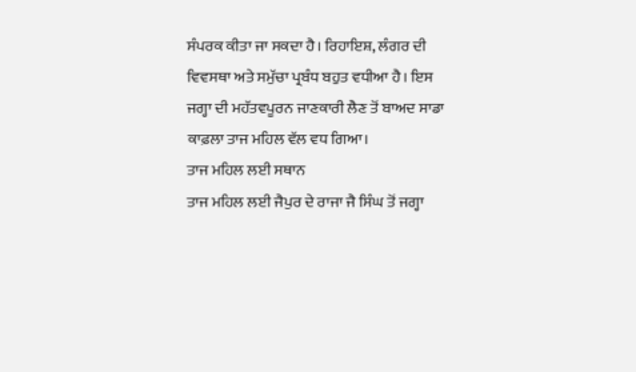ਸੰਪਰਕ ਕੀਤਾ ਜਾ ਸਕਦਾ ਹੈ। ਰਿਹਾਇਸ਼, ਲੰਗਰ ਦੀ ਵਿਵਸਥਾ ਅਤੇ ਸਮੁੱਚਾ ਪ੍ਰਬੰਧ ਬਹੁਤ ਵਧੀਆ ਹੈ। ਇਸ ਜਗ੍ਹਾ ਦੀ ਮਹੱਤਵਪੂਰਨ ਜਾਣਕਾਰੀ ਲੈਣ ਤੋਂ ਬਾਅਦ ਸਾਡਾ ਕਾਫ਼ਲਾ ਤਾਜ ਮਹਿਲ ਵੱਲ ਵਧ ਗਿਆ।
ਤਾਜ ਮਹਿਲ ਲਈ ਸਥਾਨ
ਤਾਜ ਮਹਿਲ ਲਈ ਜੈਪੁਰ ਦੇ ਰਾਜਾ ਜੈ ਸਿੰਘ ਤੋਂ ਜਗ੍ਹਾ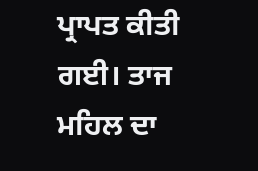ਪ੍ਰਾਪਤ ਕੀਤੀ ਗਈ। ਤਾਜ ਮਹਿਲ ਦਾ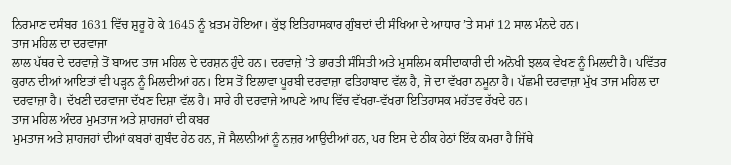ਨਿਰਮਾਣ ਦਸੰਬਰ 1631 ਵਿੱਚ ਸ਼ੁਰੂ ਹੋ ਕੇ 1645 ਨੂੰ ਖ਼ਤਮ ਹੋਇਆ। ਕੁੱਝ ਇਤਿਹਾਸਕਾਰ ਗੁੰਬਦਾਂ ਦੀ ਸੰਖਿਆ ਦੇ ਆਧਾਰ ’ਤੇ ਸਮਾਂ 12 ਸਾਲ ਮੰਨਦੇ ਹਨ।
ਤਾਜ ਮਹਿਲ ਦਾ ਦਰਵਾਜਾ
ਲਾਲ ਪੱਥਰ ਦੇ ਦਰਵਾਜ਼ੇ ਤੋਂ ਬਾਅਦ ਤਾਜ ਮਹਿਲ ਦੇ ਦਰਸ਼ਨ ਹੁੰਦੇ ਹਨ। ਦਰਵਾਜ਼ੇ ’ਤੇ ਭਾਰਤੀ ਸੰਸਿਤੀ ਅਤੇ ਮੁਸਲਿਮ ਕਸੀਦਾਕਾਰੀ ਦੀ ਅਨੋਖੀ ਝਲਕ ਵੇਖਣ ਨੂੰ ਮਿਲਦੀ ਹੈ। ਪਵਿੱਤਰ ਕੁਰਾਨ ਦੀਆਂ ਆਇਤਾਂ ਵੀ ਪੜ੍ਹਨ ਨੂੰ ਮਿਲਦੀਆਂ ਹਨ। ਇਸ ਤੋਂ ਇਲਾਵਾ ਪੂਰਬੀ ਦਰਵਾਜ਼ਾ ਫਤਿਹਾਬਾਦ ਵੱਲ ਹੈ, ਜੋ ਦਾ ਵੱਖਰਾ ਨਮੂਨਾ ਹੈ। ਪੱਛਮੀ ਦਰਵਾਜ਼ਾ ਮੁੱਖ ਤਾਜ ਮਹਿਲ ਦਾ ਦਰਵਾਜ਼ਾ ਹੈ। ਦੱਖਣੀ ਦਰਵਾਜਾ ਦੱਖਣ ਦਿਸ਼ਾ ਵੱਲ ਹੈ। ਸਾਰੇ ਹੀ ਦਰਵਾਜੇ ਆਪਣੇ ਆਪ ਵਿੱਚ ਵੱਖਰਾ-ਵੱਖਰਾ ਇਤਿਹਾਸਕ ਮਹੱਤਵ ਰੱਖਦੇ ਹਨ।
ਤਾਜ ਮਹਿਲ ਅੰਦਰ ਮੁਮਤਾਜ ਅਤੇ ਸ਼ਾਹਜਹਾਂ ਦੀ ਕਬਰ
ਮੁਮਤਾਜ ਅਤੇ ਸ਼ਾਹਜਹਾਂ ਦੀਆਂ ਕਬਰਾਂ ਗੁਬੰਦ ਹੇਠ ਹਨ, ਜੋ ਸੈਲਾਨੀਆਂ ਨੂੰ ਨਜ਼ਰ ਆਉਦੀਆਂ ਹਨ, ਪਰ ਇਸ ਦੇ ਠੀਕ ਹੇਠਾਂ ਇੱਕ ਕਮਰਾ ਹੈ ਜਿੱਥੇ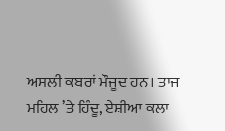ਅਸਲੀ ਕਬਰਾਂ ਮੌਜੂਦ ਹਨ। ਤਾਜ ਮਹਿਲ ’ਤੇ ਹਿੰਦੂ, ਏਸ਼ੀਆ ਕਲਾ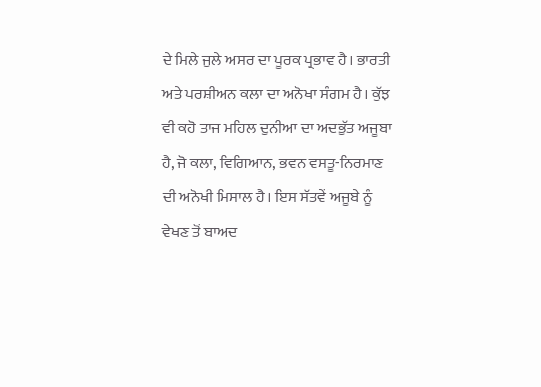ਦੇ ਮਿਲੇ ਜੁਲੇ ਅਸਰ ਦਾ ਪੂਰਕ ਪ੍ਰਭਾਵ ਹੈ। ਭਾਰਤੀ ਅਤੇ ਪਰਸ਼ੀਅਨ ਕਲਾ ਦਾ ਅਨੋਖਾ ਸੰਗਮ ਹੈ। ਕੁੱਝ ਵੀ ਕਹੋ ਤਾਜ ਮਹਿਲ ਦੁਨੀਆ ਦਾ ਅਦਭੁੱਤ ਅਜੂਬਾ ਹੈ, ਜੋ ਕਲਾ, ਵਿਗਿਆਨ, ਭਵਨ ਵਸਤੂ-ਨਿਰਮਾਣ ਦੀ ਅਨੋਖੀ ਮਿਸਾਲ ਹੈ। ਇਸ ਸੱਤਵੇਂ ਅਜੂਬੇ ਨੂੰ ਵੇਖਣ ਤੋਂ ਬਾਅਦ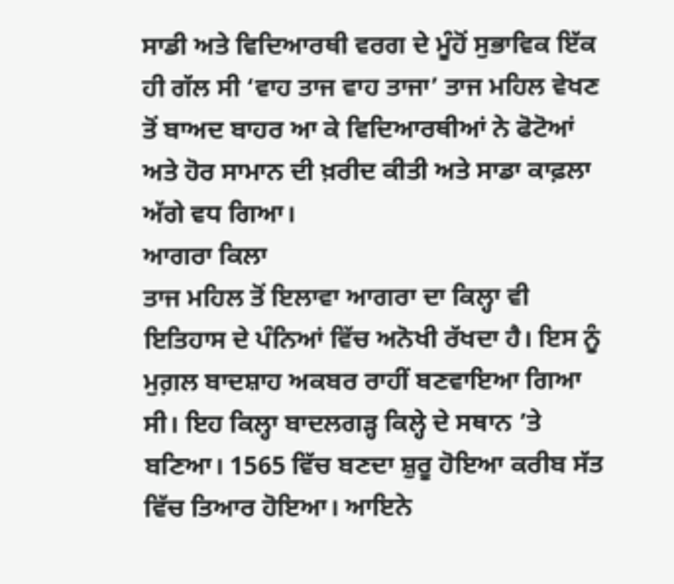ਸਾਡੀ ਅਤੇ ਵਿਦਿਆਰਥੀ ਵਰਗ ਦੇ ਮੂੰਹੋਂ ਸੁਭਾਵਿਕ ਇੱਕ ਹੀ ਗੱਲ ਸੀ ‘ਵਾਹ ਤਾਜ ਵਾਹ ਤਾਜਾ’ ਤਾਜ ਮਹਿਲ ਵੇਖਣ ਤੋਂ ਬਾਅਦ ਬਾਹਰ ਆ ਕੇ ਵਿਦਿਆਰਥੀਆਂ ਨੇ ਫੋਟੋਆਂ ਅਤੇ ਹੋਰ ਸਾਮਾਨ ਦੀ ਖ਼ਰੀਦ ਕੀਤੀ ਅਤੇ ਸਾਡਾ ਕਾਫ਼ਲਾ ਅੱਗੇ ਵਧ ਗਿਆ।
ਆਗਰਾ ਕਿਲਾ
ਤਾਜ ਮਹਿਲ ਤੋਂ ਇਲਾਵਾ ਆਗਰਾ ਦਾ ਕਿਲ੍ਹਾ ਵੀ ਇਤਿਹਾਸ ਦੇ ਪੰਨਿਆਂ ਵਿੱਚ ਅਨੋਖੀ ਰੱਖਦਾ ਹੈ। ਇਸ ਨੂੰ ਮੁਗ਼ਲ ਬਾਦਸ਼ਾਹ ਅਕਬਰ ਰਾਹੀਂ ਬਣਵਾਇਆ ਗਿਆ ਸੀ। ਇਹ ਕਿਲ੍ਹਾ ਬਾਦਲਗੜ੍ਹ ਕਿਲ੍ਹੇ ਦੇ ਸਥਾਨ ’ਤੇ ਬਣਿਆ। 1565 ਵਿੱਚ ਬਣਦਾ ਸ਼ੁਰੂ ਹੋਇਆ ਕਰੀਬ ਸੱਤ ਵਿੱਚ ਤਿਆਰ ਹੋਇਆ। ਆਇਨੇ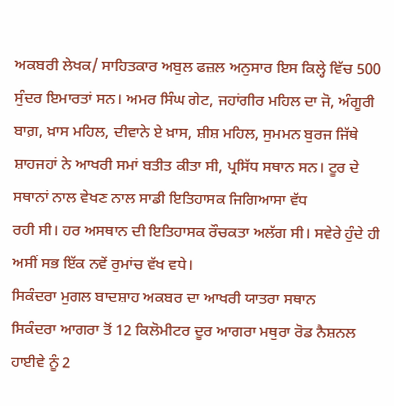ਅਕਬਰੀ ਲੇਖਕ/ ਸਾਹਿਤਕਾਰ ਅਬੁਲ ਫਜ਼ਲ ਅਨੁਸਾਰ ਇਸ ਕਿਲ੍ਹੇ ਵਿੱਚ 500 ਸੁੰਦਰ ਇਮਾਰਤਾਂ ਸਨ। ਅਮਰ ਸਿੰਘ ਗੇਟ, ਜਹਾਂਗੀਰ ਮਹਿਲ ਦਾ ਜੋ, ਅੰਗੂਰੀ ਬਾਗ਼, ਖ਼ਾਸ ਮਹਿਲ, ਦੀਵਾਨੇ ਏ ਖ਼ਾਸ, ਸ਼ੀਸ਼ ਮਹਿਲ, ਸੁਮਮਨ ਬੁਰਜ ਜਿੱਥੇ ਸ਼ਾਹਜਹਾਂ ਨੇ ਆਖਰੀ ਸਮਾਂ ਬਤੀਤ ਕੀਤਾ ਸੀ, ਪ੍ਰਸਿੱਧ ਸਥਾਨ ਸਨ। ਟੂਰ ਦੇ ਸਥਾਨਾਂ ਨਾਲ ਵੇਖਣ ਨਾਲ ਸਾਡੀ ਇਤਿਹਾਸਕ ਜਿਗਿਆਸਾ ਵੱਧ
ਰਹੀ ਸੀ। ਹਰ ਅਸਥਾਨ ਦੀ ਇਤਿਹਾਸਕ ਰੌਚਕਤਾ ਅਲੱਗ ਸੀ। ਸਵੇਰੇ ਹੁੰਦੇ ਹੀ ਅਸੀਂ ਸਭ ਇੱਕ ਨਵੇਂ ਰੁਮਾਂਚ ਵੱਖ ਵਧੇ।
ਸਿਕੰਦਰਾ ਮੁਗਲ ਬਾਦਸ਼ਾਹ ਅਕਬਰ ਦਾ ਆਖਰੀ ਯਾਤਰਾ ਸਥਾਨ
ਸਿਕੰਦਰਾ ਆਗਰਾ ਤੋਂ 12 ਕਿਲੋਮੀਟਰ ਦੂਰ ਆਗਰਾ ਮਥੁਰਾ ਰੋਡ ਨੈਸ਼ਨਲ ਹਾਈਵੇ ਨੂੰ 2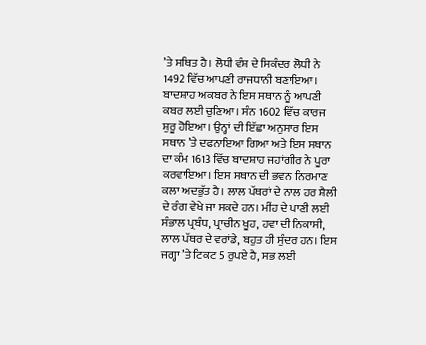’ਤੇ ਸਥਿਤ ਹੈ। ਲੋਧੀ ਵੰਸ਼ ਦੇ ਸਿਕੰਦਰ ਲੋਧੀ ਨੇ 1492 ਵਿੱਚ ਆਪਣੀ ਰਾਜਧਾਨੀ ਬਣਾਇਆ। ਬਾਦਸ਼ਾਹ ਅਕਬਰ ਨੇ ਇਸ ਸਥਾਨ ਨੂੰ ਆਪਣੀ ਕਬਰ ਲਈ ਚੁਣਿਆ। ਸੰਨ 1602 ਵਿੱਚ ਕਾਰਜ ਸ਼ੁਰੂ ਹੋਇਆ। ਉਨ੍ਹਾਂ ਦੀ ਇੱਛਾ ਅਨੁਸਾਰ ਇਸ ਸਥਾਨ ’ਤੇ ਦਫਨਾਇਆ ਗਿਆ ਅਤੇ ਇਸ ਸਥਾਨ ਦਾ ਕੰਮ 1613 ਵਿੱਚ ਬਾਦਸ਼ਾਹ ਜਹਾਂਗੀਰ ਨੇ ਪੂਰਾ ਕਰਵਾਇਆ। ਇਸ ਸਥਾਨ ਦੀ ਭਵਨ ਨਿਰਮਾਣ ਕਲਾ ਅਦਭੁੱਤ ਹੈ। ਲਾਲ ਪੱਥਰਾਂ ਦੇ ਨਾਲ ਹਰ ਸ਼ੈਲੀ ਦੇ ਰੰਗ ਵੇਖੇ ਜਾ ਸਕਦੇ ਹਨ। ਮੀਂਹ ਦੇ ਪਾਣੀ ਲਈ ਸੰਭਾਲ ਪ੍ਰਬੰਧ, ਪ੍ਰਾਚੀਨ ਖੂਹ, ਹਵਾ ਦੀ ਨਿਕਾਸੀ, ਲਾਲ ਪੱਥਰ ਦੇ ਵਰਾਂਡੇ, ਬਹੁਤ ਹੀ ਸੁੰਦਰ ਹਨ। ਇਸ ਜਗ੍ਹਾ ’ਤੇ ਟਿਕਟ 5 ਰੁਪਏ ਹੈ, ਸਭ ਲਈ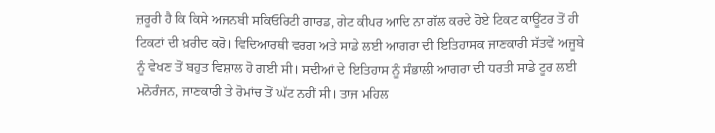ਜ਼ਰੂਰੀ ਹੈ ਕਿ ਕਿਸੇ ਅਜਨਬੀ ਸਕਿਓਰਿਟੀ ਗਾਰਡ, ਗੇਟ ਕੀਪਰ ਆਦਿ ਨਾ ਗੱਲ ਕਰਦੇ ਹੋਏ ਟਿਕਟ ਕਾਊਂਟਰ ਤੋਂ ਹੀ ਟਿਕਟਾਂ ਦੀ ਖ਼ਰੀਦ ਕਰੋ। ਵਿਦਿਆਰਥੀ ਵਰਗ ਅਤੇ ਸਾਡੇ ਲਈ ਆਗਰਾ ਦੀ ਇਤਿਹਾਸਕ ਜਾਣਕਾਰੀ ਸੱਤਵੇਂ ਅਜੂਬੇ ਨੂੰ ਵੇਖਣ ਤੋਂ ਬਹੁਤ ਵਿਸ਼ਾਲ ਹੋ ਗਈ ਸੀ। ਸਦੀਆਂ ਦੇ ਇਤਿਹਾਸ ਨੂੰ ਸੰਭਾਲੀ ਆਗਰਾ ਦੀ ਧਰਤੀ ਸਾਡੇ ਟੂਰ ਲਈ ਮਨੋਰੰਜਨ, ਜਾਣਕਾਰੀ ਤੇ ਰੋਮਾਂਚ ਤੋਂ ਘੱਟ ਨਹੀਂ ਸੀ। ਤਾਜ ਮਹਿਲ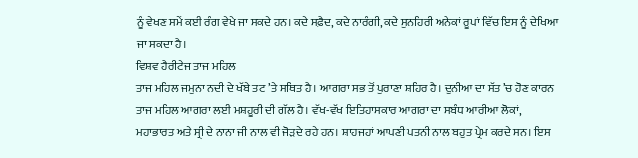ਨੂੰ ਵੇਖਣ ਸਮੇਂ ਕਈ ਰੰਗ ਵੇਖੇ ਜਾ ਸਕਦੇ ਹਨ। ਕਦੇ ਸਫ਼ੈਦ, ਕਦੇ ਨਾਰੰਗੀ, ਕਦੇ ਸੁਨਹਿਰੀ ਅਨੇਕਾਂ ਰੂਪਾਂ ਵਿੱਚ ਇਸ ਨੂੰ ਦੇਖਿਆ ਜਾ ਸਕਦਾ ਹੈ।
ਵਿਸ਼ਵ ਹੈਰੀਟੇਜ ਤਾਜ ਮਹਿਲ
ਤਾਜ ਮਹਿਲ ਜਮੁਨਾ ਨਦੀ ਦੇ ਖੱਬੇ ਤਟ ’ਤੇ ਸਥਿਤ ਹੈ। ਆਗਰਾ ਸਭ ਤੋਂ ਪੁਰਾਣਾ ਸ਼ਹਿਰ ਹੈ। ਦੁਨੀਆ ਦਾ ਸੱਤ ’ਚ ਹੋਣ ਕਾਰਨ ਤਾਜ ਮਹਿਲ ਆਗਰਾ ਲਈ ਮਸ਼ਹੂਰੀ ਦੀ ਗੱਲ ਹੈ। ਵੱਖ-ਵੱਖ ਇਤਿਹਾਸਕਾਰ ਆਗਰਾ ਦਾ ਸਬੰਧ ਆਰੀਆ ਲੋਕਾਂ, ਮਹਾਭਾਰਤ ਅਤੇ ਸ੍ਰੀ ਦੇ ਨਾਨਾ ਜੀ ਨਾਲ ਵੀ ਜੋੜਦੇ ਰਹੇ ਹਨ। ਸ਼ਾਹਜਹਾਂ ਆਪਣੀ ਪਤਨੀ ਨਾਲ ਬਹੁਤ ਪ੍ਰੇਮ ਕਰਦੇ ਸਨ। ਇਸ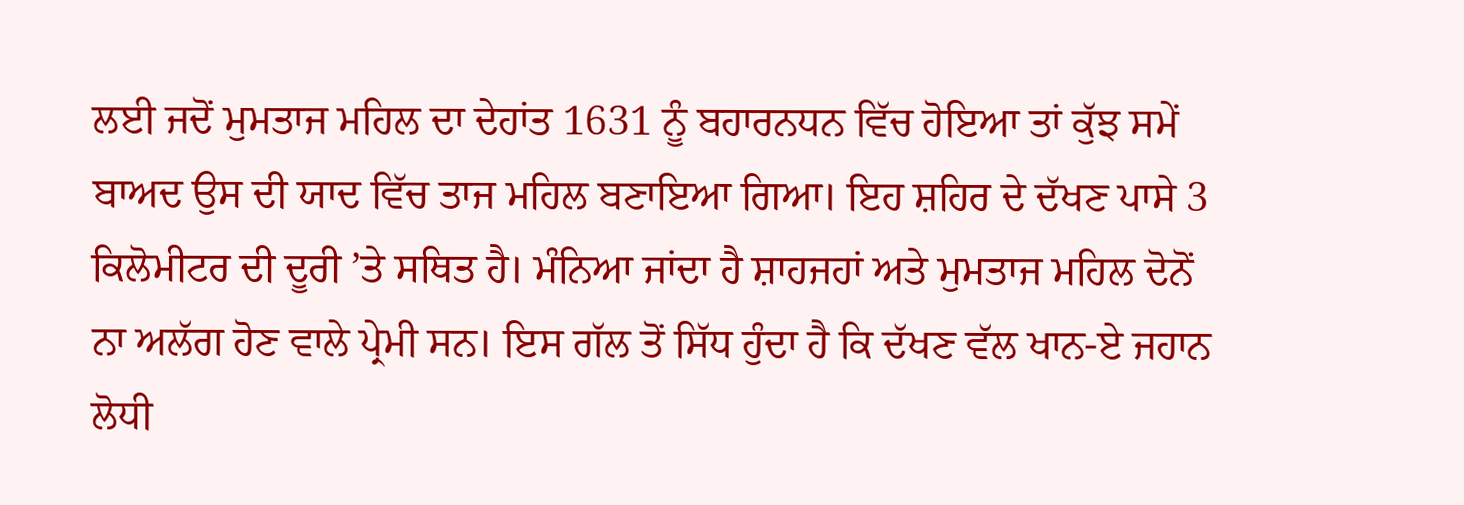ਲਈ ਜਦੋਂ ਮੁਮਤਾਜ ਮਹਿਲ ਦਾ ਦੇਹਾਂਤ 1631 ਨੂੰ ਬਹਾਰਨਧਨ ਵਿੱਚ ਹੋਇਆ ਤਾਂ ਕੁੱਝ ਸਮੇਂ ਬਾਅਦ ਉਸ ਦੀ ਯਾਦ ਵਿੱਚ ਤਾਜ ਮਹਿਲ ਬਣਾਇਆ ਗਿਆ। ਇਹ ਸ਼ਹਿਰ ਦੇ ਦੱਖਣ ਪਾਸੇ 3 ਕਿਲੋਮੀਟਰ ਦੀ ਦੂਰੀ ’ਤੇ ਸਥਿਤ ਹੈ। ਮੰਨਿਆ ਜਾਂਦਾ ਹੈ ਸ਼ਾਹਜਹਾਂ ਅਤੇ ਮੁਮਤਾਜ ਮਹਿਲ ਦੋਨੋਂ ਨਾ ਅਲੱਗ ਹੋਣ ਵਾਲੇ ਪ੍ਰੇਮੀ ਸਨ। ਇਸ ਗੱਲ ਤੋਂ ਸਿੱਧ ਹੁੰਦਾ ਹੈ ਕਿ ਦੱਖਣ ਵੱਲ ਖਾਨ-ਏ ਜਹਾਨ ਲੋਧੀ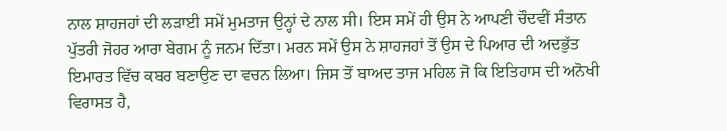ਨਾਲ ਸ਼ਾਹਜਹਾਂ ਦੀ ਲੜਾਈ ਸਮੇਂ ਮੁਮਤਾਜ ਉਨ੍ਹਾਂ ਦੇ ਨਾਲ ਸੀ। ਇਸ ਸਮੇਂ ਹੀ ਉਸ ਨੇ ਆਪਣੀ ਚੌਦਵੀਂ ਸੰਤਾਨ ਪੁੱਤਰੀ ਜੋਹਰ ਆਰਾ ਬੇਗਮ ਨੂੰ ਜਨਮ ਦਿੱਤਾ। ਮਰਨ ਸਮੇਂ ਉਸ ਨੇ ਸ਼ਾਹਜਹਾਂ ਤੋਂ ਉਸ ਦੇ ਪਿਆਰ ਦੀ ਅਦਭੁੱਤ ਇਮਾਰਤ ਵਿੱਚ ਕਬਰ ਬਣਾਉਣ ਦਾ ਵਚਨ ਲਿਆ। ਜਿਸ ਤੋਂ ਬਾਅਦ ਤਾਜ ਮਹਿਲ ਜੋ ਕਿ ਇਤਿਹਾਸ ਦੀ ਅਨੋਖੀ ਵਿਰਾਸਤ ਹੈ,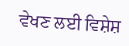ਵੇਖਣ ਲਈ ਵਿਸ਼ੇਸ਼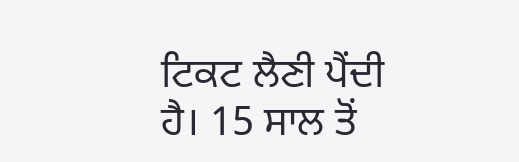ਟਿਕਟ ਲੈਣੀ ਪੈਂਦੀ ਹੈ। 15 ਸਾਲ ਤੋਂ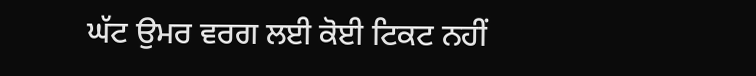ਘੱਟ ਉਮਰ ਵਰਗ ਲਈ ਕੋਈ ਟਿਕਟ ਨਹੀਂ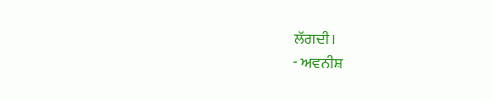ਲੱਗਦੀ।
- ਅਵਨੀਸ਼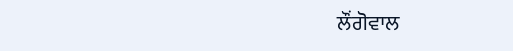ਲੌਂਗੋਵਾਲ